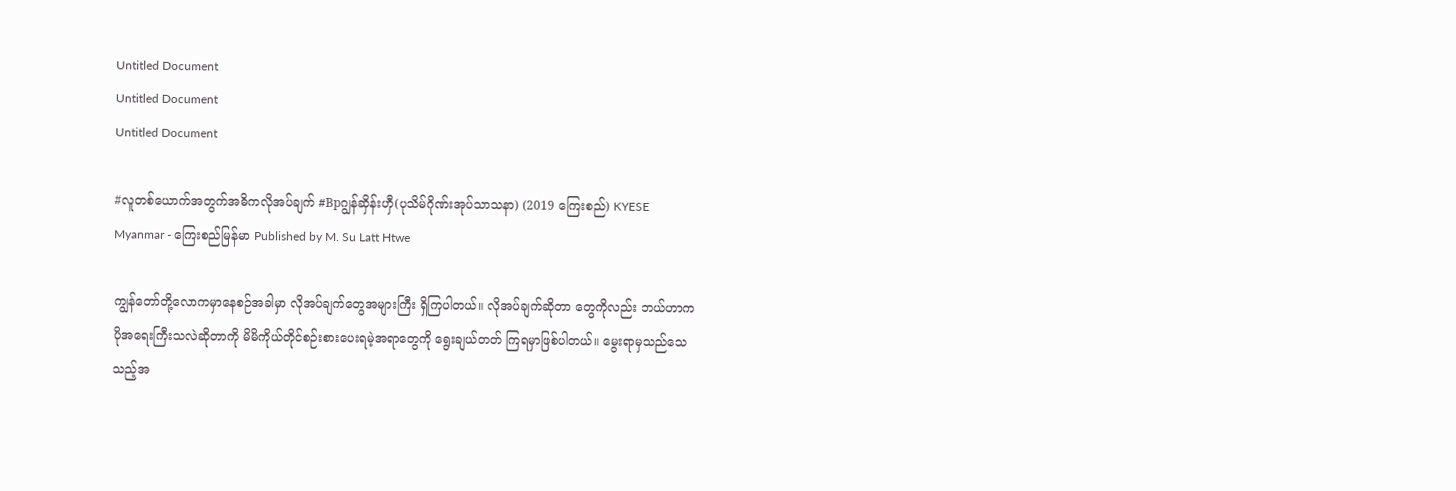Untitled Document
Untitled Document
Untitled Document

#လူတစ်ယောက်အတွက်အဓိကလိုအပ်ချက် #Bpဂျွန်ဆှိန်းဟှီ(ပုသိမ်ဂိုဏ်းအုပ်သာသနာ) (2019 ကြေးစည်) KYESE Myanmar - ကြေးစည်မြန်မာ Published by M. Su Latt Htwe

ကျွန်တော်တို့လောကမှာနေစဉ်အခါမှာ လိုအပ်ချက်တွေအများကြီး ရှိကြပါတယ်။ လိုအပ်ချက်ဆိုတာ တွေကိုလည်း ဘယ်ဟာကပိုအရေးကြီးသလဲဆိုတာကို မိမိကိုယ်တိုင်စဉ်းစားပေးရမဲ့အရာတွေကို ရွေးချယ်တတ် ကြရမှာဖြစ်ပါတယ်။ မွေးရာမှသည်သေသည့်အ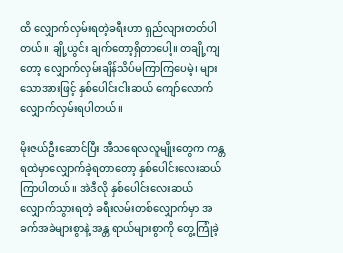ထိ လျှောက်လှမ်းရတဲ့ခရီးဟာ ရှည်လျားတတ်ပါတယ်။ ချို့ယွင်း ချက်တော့ရှိတာပေါ့။ တချို့ကျတော့ လျှောက်လှမ်းချိန်သိပ်မကြာကြပေမဲ့၊ များသောအားဖြင့် နှစ်ပေါင်းငါးဆယ် ကျော်လောက် လျှောက်လှမ်းရပါတယ်။

မိုးဇယ်ဦးဆောင်ပြီး အီသရေလလူမျိုးတွေက ကန္တရထဲမှာလျှောက်ခဲ့ရတာတော့ နှစ်ပေါင်းလေးဆယ် ကြာပါတယ်။ အဲဒီလို နှစ်ပေါင်းလေးဆယ်လျှောက်သွားရတဲ့ ခရီးလမ်းတစ်လျှောက်မှာ အခက်အခဲများစွာနဲ့ အန္တ ရာယ်များစွာကို တွေ့ကြုံခဲ့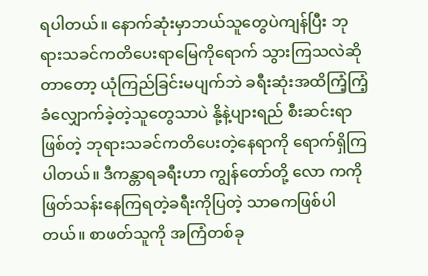ရပါတယ်။ နောက်ဆုံးမှာဘယ်သူတွေပဲကျန်ပြီး ဘုရားသခင်ကတိပေးရာမြေကိုရောက် သွားကြသလဲဆိုတာတော့ ယုံကြည်ခြင်းမပျက်ဘဲ ခရီးဆုံးအထိကြံ့ကြံ့ခံလျှောက်ခဲ့တဲ့သူတွေသာပဲ နို့နဲ့ပျားရည် စီးဆင်းရာဖြစ်တဲ့ ဘုရားသခင်ကတိပေးတဲ့နေရာကို ရောက်ရှိကြပါတယ်။ ဒီကန္တာရခရီးဟာ ကျွန်တော်တို့ လော ကကို ဖြတ်သန်းနေကြရတဲ့ခရီးကိုပြတဲ့ သာဓကဖြစ်ပါတယ်။ စာဖတ်သူကို အကြံတစ်ခု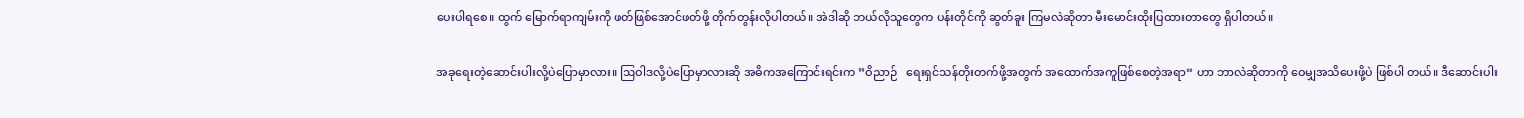ပေးပါရစေ။ ထွက် မြောက်ရာကျမ်းကို ဖတ်ဖြစ်အောင်ဖတ်ဖို့ တိုက်တွန်းလိုပါတယ်။ အဲဒါဆို ဘယ်လိုသူတွေက ပန်းတိုင်ကို ဆွတ်ခူး ကြမလဲဆိုတာ မီးမောင်းထိုးပြထားတာတွေ ရှိပါတယ်။

အခုရေးတဲ့ဆောင်းပါးလို့ပဲပြောမှာလား။ ဩဝါဒလို့ပဲပြောမှာလားဆို အဓိကအကြောင်းရင်းက ”ဝိညာဉ်   ရေးရှင်သန်တိုးတက်ဖို့အတွက် အထောက်အကူဖြစ်စေတဲ့အရာ“ ဟာ ဘာလဲဆိုတာကို ဝေမျှအသိပေးဖို့ပဲ ဖြစ်ပါ တယ်။ ဒီဆောင်းပါး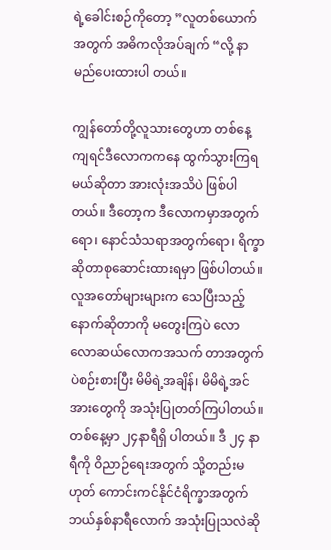ရဲ့ခေါင်းစဉ်ကိုတော့ ”လူတစ်ယောက်အတွက် အဓိကလိုအပ်ချက် “လို့ နာမည်ပေးထားပါ တယ်။

ကျွန်တော်တို့လူသားတွေဟာ တစ်နေ့ကျရင်ဒီလောကကနေ ထွက်သွားကြရမယ်ဆိုတာ အားလုံးအသိပဲ ဖြစ်ပါတယ်။ ဒီတော့က ဒီလောကမှာအတွက်ရော၊ နောင်သံသရာအတွက်ရော၊ ရိက္ခာဆိုတာစုဆောင်းထားရမှာ ဖြစ်ပါတယ်။ လူအတော်များများက သေပြီးသည့်နောက်ဆိုတာကို မတွေးကြပဲ လောလောဆယ်လောကအသက် တာအတွက်ပဲစဉ်းစားပြီး မိမိရဲ့အချိန်၊ မိမိရဲ့အင်အားတွေကို အသုံးပြုတတ်ကြပါတယ်။ တစ်နေ့မှာ ၂၄နာရီရှိ ပါတယ်။ ဒီ ၂၄ နာရီကို ဝိညာဉ်ရေးအတွက် သို့တည်းမဟုတ် ကောင်းကင်နိုင်ငံရိက္ခာအတွက် ဘယ်နှစ်နာရီလောက် အသုံးပြုသလဲဆို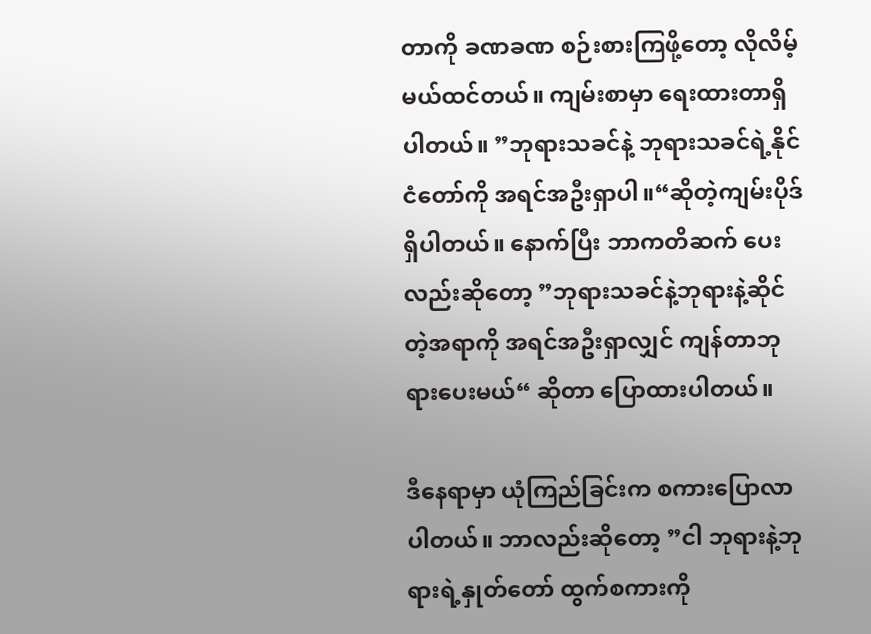တာကို ခဏခဏ စဉ်းစားကြဖို့တော့ လိုလိမ့်မယ်ထင်တယ်။ ကျမ်းစာမှာ ရေးထားတာရှိပါတယ်။ ”ဘုရားသခင်နဲ့ ဘုရားသခင်ရဲ့နိုင်ငံတော်ကို အရင်အဦးရှာပါ။“ဆိုတဲ့ကျမ်းပိုဒ်ရှိပါတယ်။ နောက်ပြီး ဘာကတိဆက် ပေးလည်းဆိုတော့ ”ဘုရားသခင်နဲ့ဘုရားနဲ့ဆိုင်တဲ့အရာကို အရင်အဦးရှာလျှင် ကျန်တာဘုရားပေးမယ်“ ဆိုတာ ပြောထားပါတယ်။

ဒီနေရာမှာ ယုံကြည်ခြင်းက စကားပြောလာပါတယ်။ ဘာလည်းဆိုတော့ ”ငါ ဘုရားနဲ့ဘုရားရဲ့နှုတ်တော် ထွက်စကားကို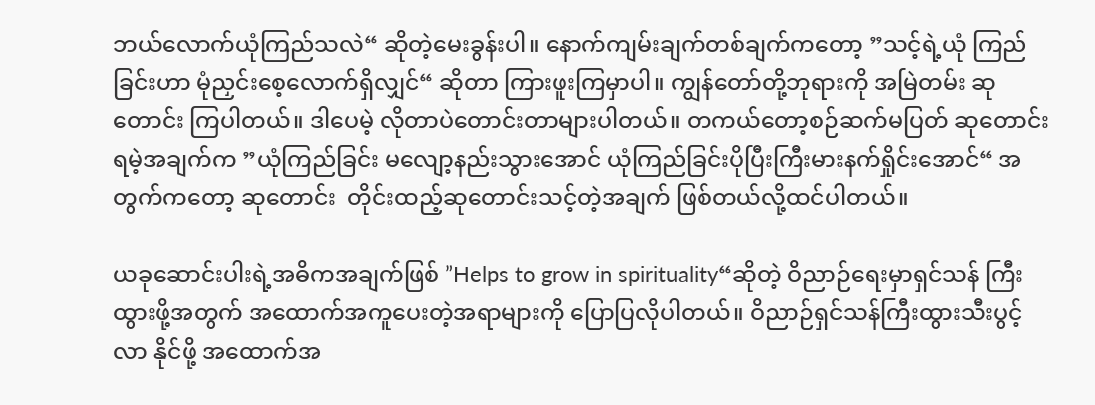ဘယ်လောက်ယုံကြည်သလဲ“ ဆိုတဲ့မေးခွန်းပါ။ နောက်ကျမ်းချက်တစ်ချက်ကတော့ ”သင့်ရဲ့ယုံ ကြည်ခြင်းဟာ မုံညှင်းစေ့လောက်ရှိလျှင်“ ဆိုတာ ကြားဖူးကြမှာပါ။ ကျွန်တော်တို့ဘုရားကို အမြဲတမ်း ဆုတောင်း ကြပါတယ်။ ဒါပေမဲ့ လိုတာပဲတောင်းတာများပါတယ်။ တကယ်တော့စဉ်ဆက်မပြတ် ဆုတောင်းရမဲ့အချက်က ”ယုံကြည်ခြင်း မလျော့နည်းသွားအောင် ယုံကြည်ခြင်းပိုပြီးကြီးမားနက်ရှိုင်းအောင်“ အတွက်ကတော့ ဆုတောင်း  တိုင်းထည့်ဆုတောင်းသင့်တဲ့အချက် ဖြစ်တယ်လို့ထင်ပါတယ်။

ယခုဆောင်းပါးရဲ့အဓိကအချက်ဖြစ် ”Helps to grow in spirituality“ဆိုတဲ့ ဝိညာဉ်ရေးမှာရှင်သန် ကြီးထွားဖို့အတွက် အထောက်အကူပေးတဲ့အရာများကို ပြောပြလိုပါတယ်။ ဝိညာဉ်ရှင်သန်ကြီးထွားသီးပွင့်လာ နိုင်ဖို့ အထောက်အ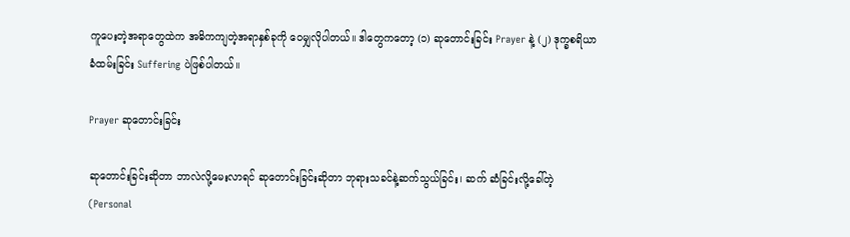ကူပေးတဲ့အရာတွေထဲက အဓိကကျတဲ့အရာနှစ်ခုကို ဝေမျှလိုပါတယ်။ ဒါတွေကတော့ (၁) ဆုတောင်းခြင်း Prayer နဲ့ (၂) ဒုက္ခစရိယာခံထမ်းခြင်း Suffering ပဲဖြစ်ပါတယ်။

Prayer ဆုတောင်းခြင်း

ဆုတောင်းခြင်းဆိုတာ ဘာလဲလို့မေးလာရင် ဆုတောင်းခြင်းဆိုတာ ဘုရားသခင်နဲ့ဆက်သွယ်ခြင်း၊ ဆက် ဆံခြင်းလို့ခေါ်တဲ့ (Personal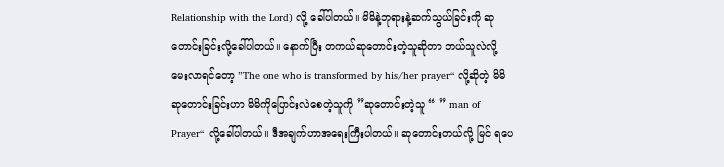Relationship with the Lord) လို့ ခေါ်ပါတယ်။ မိမိနဲ့ဘုရားနဲ့ဆက်သွယ်ခြင်းကို ဆုတောင်းခြင်းလို့ခေါ်ပါတယ်။ နောက်ပြီး တကယ်ဆုတောင်းတဲ့သူဆိုတာ ဘယ်သူလဲလို့ မေးလာရင်တော့ ”The one who is transformed by his/her prayer“ လို့ဆိုတဲ့ မိမိဆုတောင်းခြင်းဟာ မိမိကိုပြောင်းလဲစေတဲ့သူကို ”ဆုတောင်းတဲ့သူ “ ” man of Prayer“ လို့ခေါ်ပါတယ်။ ဒီအချက်ဟာအရေးကြီးပါတယ်။ ဆုတောင်းတယ်လို့ မြင် ရပေ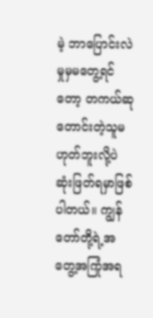မဲ့ ဘာပြောင်းလဲမှုမှမတွေ့ရင်တော့ တကယ်ဆုတောင်းတဲ့သူမဟုတ်ဘူးလို့ပဲ ဆုံးဖြတ်ရမှာဖြစ်ပါတယ်။ ကျွန်တော်တို့ရဲ့အတွေ့အကြုံအရ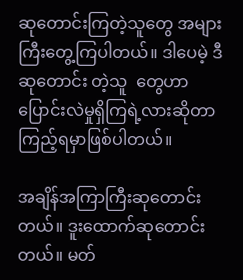ဆုတောင်းကြတဲ့သူတွေ အများကြီးတွေ့ကြပါတယ်။ ဒါပေမဲ့ ဒီဆုတောင်း တဲ့သူ  တွေဟာ ပြောင်းလဲမှုရှိကြရဲ့လားဆိုတာ ကြည့်ရမှာဖြစ်ပါတယ်။

အချိန်အကြာကြီးဆုတောင်းတယ်။ ဒူးထောက်ဆုတောင်းတယ်။ မတ်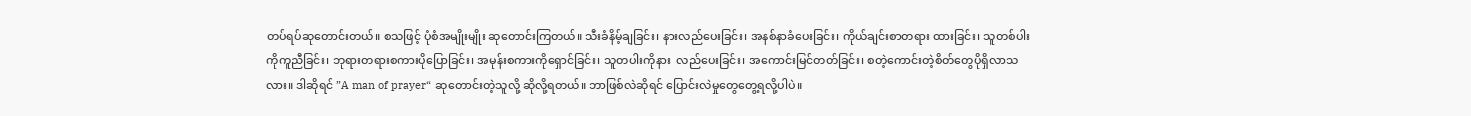တပ်ရပ်ဆုတောင်းတယ်။ စသဖြင့် ပုံစံအမျိုးမျိုး ဆုတောင်းကြတယ်။ သီးခံနိမ့်ချခြင်း၊ နားလည်ပေးခြင်း၊ အနစ်နာခံပေးခြင်း၊ ကိုယ်ချင်းစာတရား ထားခြင်း၊ သူတစ်ပါးကိုကူညီခြင်း၊ ဘုရားတရားစကားပိုပြောခြင်း၊ အမုန်းစကားကိုရှောင်ခြင်း၊ သူတပါးကိုနား  လည်ပေးခြင်း၊ အကောင်းမြင်တတ်ခြင်း၊ စတဲ့ကောင်းတဲ့စိတ်တွေပိုရှိလာသလား။ ဒါဆိုရင် ”A man of prayer“ ဆုတောင်းတဲ့သူလို့ ဆိုလို့ရတယ်။ ဘာဖြစ်လဲဆိုရင် ပြောင်းလဲမှုတွေတွေ့ရလို့ပါပဲ။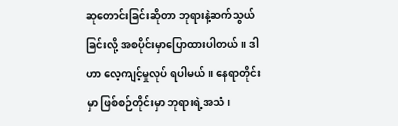ဆုတောင်းခြင်းဆိုတာ ဘုရားနဲ့ဆက်သွယ်ခြင်းလို့ အစပိုင်းမှာပြောထားပါတယ်။ ဒါဟာ လေ့ကျင့်မှုလုပ် ရပါမယ်။ နေရာတိုင်းမှာ ဖြစ်စဉ်တိုင်းမှာ ဘုရားရဲ့အသံ၊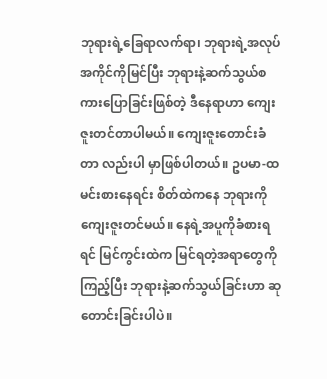ဘုရားရဲ့ခြေရာလက်ရာ၊ ဘုရားရဲ့အလုပ်အကိုင်ကိုမြင်ပြီး ဘုရားနဲ့ဆက်သွယ်စကားပြောခြင်းဖြစ်တဲ့ ဒီနေရာဟာ ကျေးဇူးတင်တာပါမယ်။ ကျေးဇူးတောင်းခံတာ လည်းပါ မှာဖြစ်ပါတယ်။ ဥပမာ-ထမင်းစားနေရင်း စိတ်ထဲကနေ ဘုရားကိုကျေးဇူးတင်မယ်။ နေရဲ့အပူကိုခံစားရရင် မြင်ကွင်းထဲက မြင်ရတဲ့အရာတွေကိုကြည့်ပြီး ဘုရားနဲ့ဆက်သွယ်ခြင်းဟာ ဆုတောင်းခြင်းပါပဲ။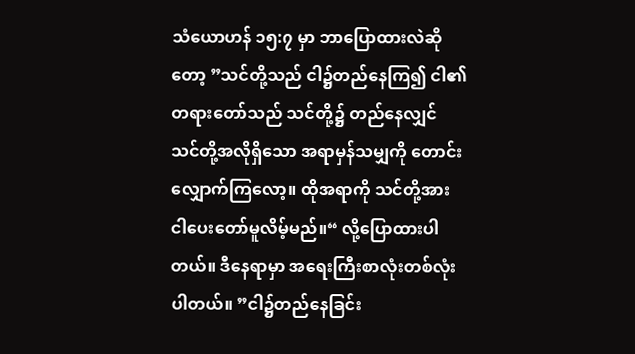သံယောဟန် ၁၅:၇ မှာ ဘာပြောထားလဲဆိုတော့ ”သင်တို့သည် ငါ၌တည်နေကြ၍ ငါ၏တရားတော်သည် သင်တို့၌ တည်နေလျှင် သင်တို့အလိုရှိသော အရာမှန်သမျှကို တောင်းလျှောက်ကြလော့။ ထိုအရာကို သင်တို့အား ငါပေးတော်မူလိမ့်မည်။“ လို့ပြောထားပါတယ်။ ဒီနေရာမှာ အရေးကြီးစာလုံးတစ်လုံးပါတယ်။ ”ငါ၌တည်နေခြင်း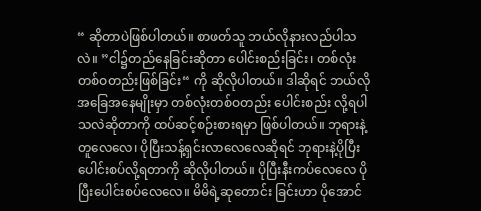“ ဆိုတာပဲဖြစ်ပါတယ်။ စာဖတ်သူ ဘယ်လိုနားလည်ပါသလဲ။ ”ငါ၌တည်နေခြင်းဆိုတာ ပေါင်းစည်းခြင်း၊ တစ်လုံး တစ်ဝတည်းဖြစ်ခြင်း“ ကို ဆိုလိုပါတယ်။ ဒါဆိုရင် ဘယ်လိုအခြေအနေမျိုးမှာ တစ်လုံးတစ်ဝတည်း ပေါင်းစည်း လို့ရပါသလဲဆိုတာကို ထပ်ဆင့်စဉ်းစားရမှာ ဖြစ်ပါတယ်။ ဘုရားနဲ့တူလေလေ၊ ပိုပြီးသန့်ရှင်းလာလေလေဆိုရင် ဘုရားနဲ့ပိုပြီးပေါင်းစပ်လို့ရတာကို ဆိုလိုပါတယ်။ ပိုပြီးနီးကပ်လေလေ ပိုပြီးပေါင်းစပ်လေလေ။ မိမိရဲ့ဆုတောင်း ခြင်းဟာ ပိုအောင်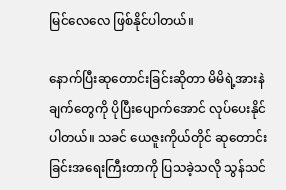မြင်လေလေ ဖြစ်နိုင်ပါတယ်။

နောက်ပြီးဆုတောင်းခြင်းဆိုတာ မိမိရဲ့အားနဲချက်တွေကို ပိုပြီးပျောက်အောင် လုပ်ပေးနိုင်ပါတယ်။ သခင် ယေဇူးကိုယ်တိုင် ဆုတောင်းခြင်းအရေးကြီးတာကို ပြသခဲ့သလို သွန်သင်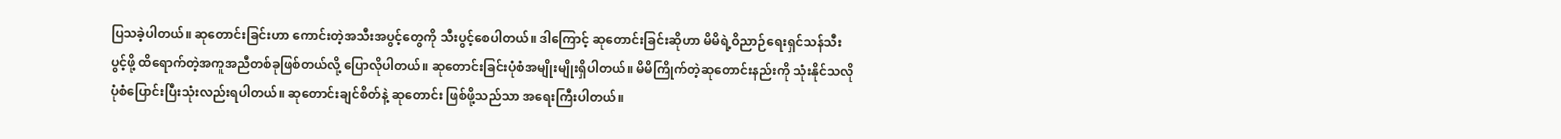ပြသခဲ့ပါတယ်။ ဆုတောင်းခြင်းဟာ ကောင်းတဲ့အသီးအပွင့်တွေကို သီးပွင့်စေပါတယ်။ ဒါကြောင့် ဆုတောင်းခြင်းဆိုဟာ မိမိရဲ့ဝိညာဉ်ရေးရှင်သန်သီး ပွင့်ဖို့ ထိရောက်တဲ့အကူအညီတစ်ခုဖြစ်တယ်လို့ ပြောလိုပါတယ်။ ဆုတောင်းခြင်းပုံစံအမျိုးမျိုးရှိပါတယ်။ မိမိကြိုက်တဲ့ဆုတောင်းနည်းကို သုံးနိုင်သလို ပုံစံပြောင်းပြီးသုံးလည်းရပါတယ်။ ဆုတောင်းချင်စိတ်နဲ့ ဆုတောင်း ဖြစ်ဖို့သည်သာ အရေးကြီးပါတယ်။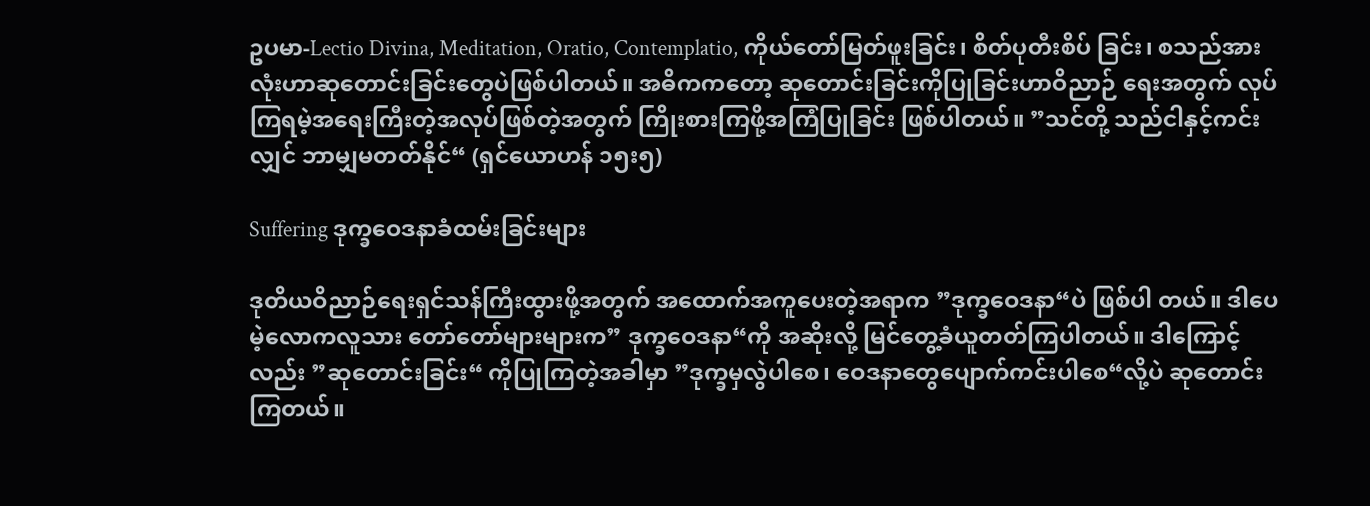ဥပမာ-Lectio Divina, Meditation, Oratio, Contemplatio, ကိုယ်တော်မြတ်ဖူးခြင်း၊ စိတ်ပုတီးစိပ် ခြင်း၊ စသည်အားလုံးဟာဆုတောင်းခြင်းတွေပဲဖြစ်ပါတယ်။ အဓိကကတော့ ဆုတောင်းခြင်းကိုပြုခြင်းဟာဝိညာဉ် ရေးအတွက် လုပ်ကြရမဲ့အရေးကြီးတဲ့အလုပ်ဖြစ်တဲ့အတွက် ကြိုးစားကြဖို့အကြံပြုခြင်း ဖြစ်ပါတယ်။ ”သင်တို့ သည်ငါနှင့်ကင်းလျှင် ဘာမျှမတတ်နိုင်“ (ရှင်ယောဟန် ၁၅း၅)

Suffering ဒုက္ခဝေဒနာခံထမ်းခြင်းများ

ဒုတိယဝိညာဉ်ရေးရှင်သန်ကြီးထွားဖို့အတွက် အထောက်အကူပေးတဲ့အရာက ”ဒုက္ခဝေဒနာ“ပဲ ဖြစ်ပါ တယ်။ ဒါပေမဲ့လောကလူသား တော်တော်များများက” ဒုက္ခဝေဒနာ“ကို အဆိုးလို့ မြင်တွေ့ခံယူတတ်ကြပါတယ်။ ဒါကြောင့်လည်း ”ဆုတောင်းခြင်း“ ကိုပြုကြတဲ့အခါမှာ ”ဒုက္ခမှလွဲပါစေ၊ ဝေဒနာတွေပျောက်ကင်းပါစေ“လို့ပဲ ဆုတောင်းကြတယ်။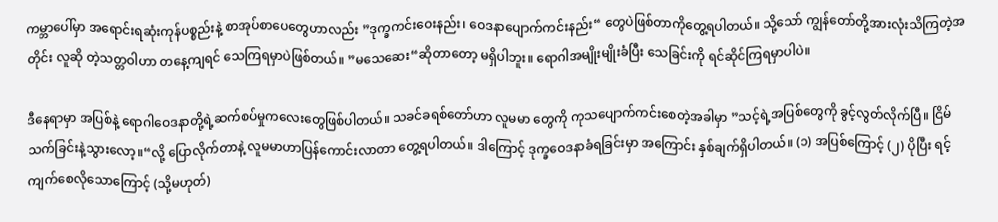ကမ္ဘာပေါ်မှာ အရောင်းရဆုံးကုန်ပစ္စည်းနဲ့ စာအုပ်စာပေတွေဟာလည်း ”ဒုက္ခကင်းဝေးနည်း၊ ဝေဒနာပျောက်ကင်းနည်း“ တွေပဲဖြစ်တာကိုတွေ့ရပါတယ်။ သို့သော် ကျွန်တော်တို့အားလုံးသိကြတဲ့အတိုင်း လူဆို တဲ့သတ္တဝါဟာ တနေ့ကျရင် သေကြရမှာပဲဖြစ်တယ်။ ”မသေဆေး“ဆိုတာတော့ မရှိပါဘူး။ ရောဂါအမျိုးမျိုးခံပြီး သေခြင်းကို ရင်ဆိုင်ကြရမှာပါပဲ။

ဒီနေရာမှာ အပြစ်နဲ့ ရောဂါဝေဒနာတို့ရဲ့ဆက်စပ်မှုကလေးတွေဖြစ်ပါတယ်။ သခင်ခရစ်တော်ဟာ လူမမာ တွေကို ကုသပျောက်ကင်းစေတဲ့အခါမှာ ”သင့်ရဲ့အပြစ်တွေကို ခွင့်လွတ်လိုက်ပြီ။ ငြိမ်သက်ခြင်းနဲ့သွားလော့။“လို့ ပြောလိုက်တာနဲ့ လူမမာဟာပြန်ကောင်းလာတာ တွေ့ရပါတယ်။ ဒါကြောင့် ဒုက္ခဝေဒနာခံရခြင်းမှာ အကြောင်း နှစ်ချက်ရှိပါတယ်။ (၁) အပြစ်ကြောင့် (၂) ပိုပြီး ရင့်ကျက်စေလိုသောကြောင့် (သို့မဟုတ်)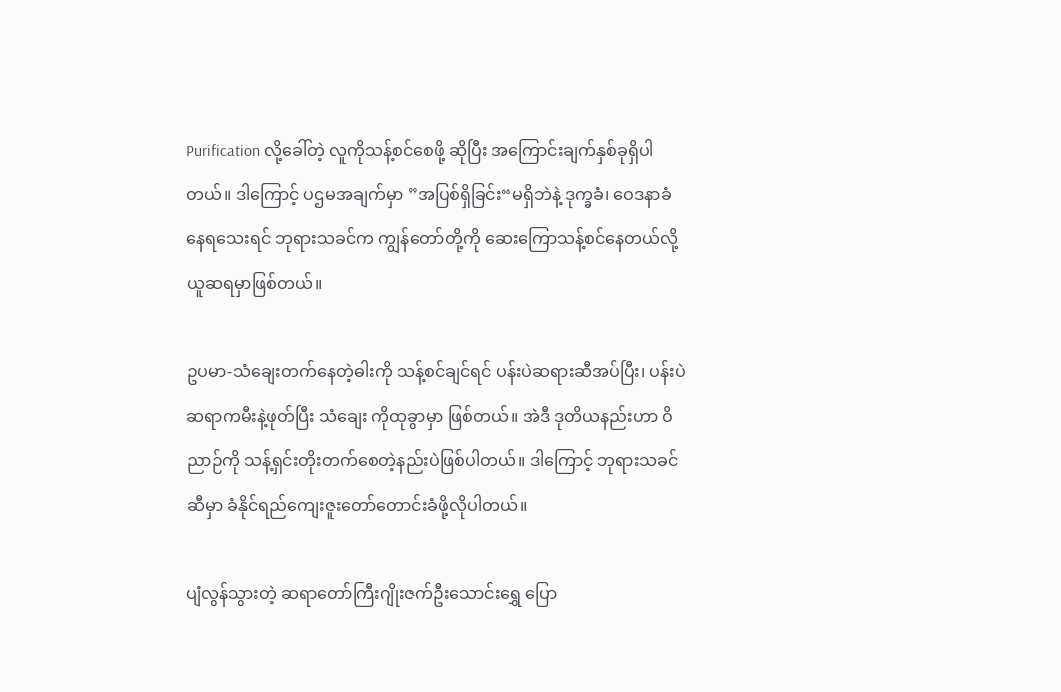Purification လို့ခေါ်တဲ့ လူကိုသန့်စင်စေဖို့ ဆိုပြီး အကြောင်းချက်နှစ်ခုရှိပါတယ်။ ဒါကြောင့် ပဌမအချက်မှာ ”အပြစ်ရှိခြင်း“မရှိဘဲနဲ့ ဒုက္ခခံ၊ ဝေဒနာခံနေရသေးရင် ဘုရားသခင်က ကျွန်တော်တို့ကို ဆေးကြောသန့်စင်နေတယ်လို့ ယူဆရမှာဖြစ်တယ်။

ဥပမာ-သံချေးတက်နေတဲ့ဓါးကို သန့်စင်ချင်ရင် ပန်းပဲဆရားဆီအပ်ပြီး၊ ပန်းပဲဆရာကမီးနဲ့ဖုတ်ပြီး သံချေး ကိုထုခွာမှာ ဖြစ်တယ်။ အဲဒီ ဒုတိယနည်းဟာ ဝိညာဉ်ကို သန့်ရှင်းတိုးတက်စေတဲ့နည်းပဲဖြစ်ပါတယ်။ ဒါကြောင့် ဘုရားသခင်ဆီမှာ ခံနိုင်ရည်ကျေးဇူးတော်တောင်းခံဖို့လိုပါတယ်။

ပျံလွန်သွားတဲ့ ဆရာတော်ကြီးဂျိုးဇက်ဦးသောင်းရွှေ ပြော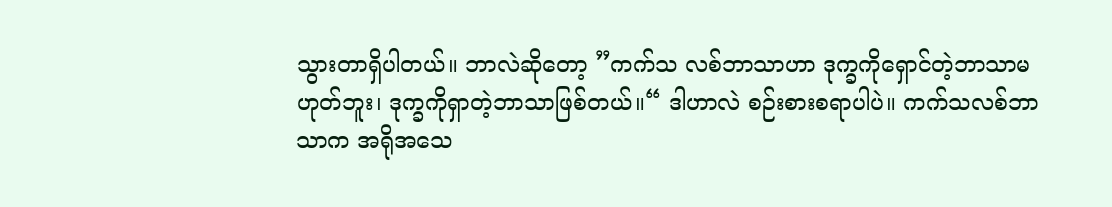သွားတာရှိပါတယ်။ ဘာလဲဆိုတော့ ”ကက်သ လစ်ဘာသာဟာ ဒုက္ခကိုရှောင်တဲ့ဘာသာမဟုတ်ဘူး၊ ဒုက္ခကိုရှာတဲ့ဘာသာဖြစ်တယ်။“ ဒါဟာလဲ စဉ်းစားစရာပါပဲ။ ကက်သလစ်ဘာသာက အရိုအသေ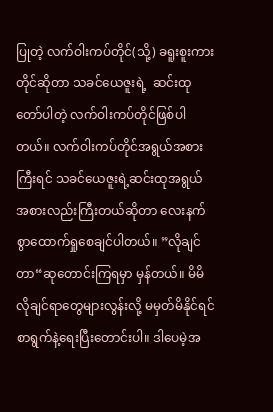ပြုတဲ့ လက်ဝါးကပ်တိုင်(သို့) ခရူးစူးကားတိုင်ဆိုတာ သခင်ယေဇူးရဲ့  ဆင်းထု တော်ပါတဲ့ လက်ဝါးကပ်တိုင်ဖြစ်ပါတယ်။ လက်ဝါးကပ်တိုင်အရွယ်အစားကြီးရင် သခင်ယေဇူးရဲ့ဆင်းထုအရွယ် အစားလည်းကြီးတယ်ဆိုတာ လေးနက်စွာထောက်ရှုစေချင်ပါတယ်။ ”လိုချင်တာ“ဆုတောင်းကြရမှာ မှန်တယ်။ မိမိလိုချင်ရာတွေများလွန်းလို့ မမှတ်မိနိုင်ရင် စာရွက်နဲ့ရေးပြီးတောင်းပါ။ ဒါပေမဲ့အ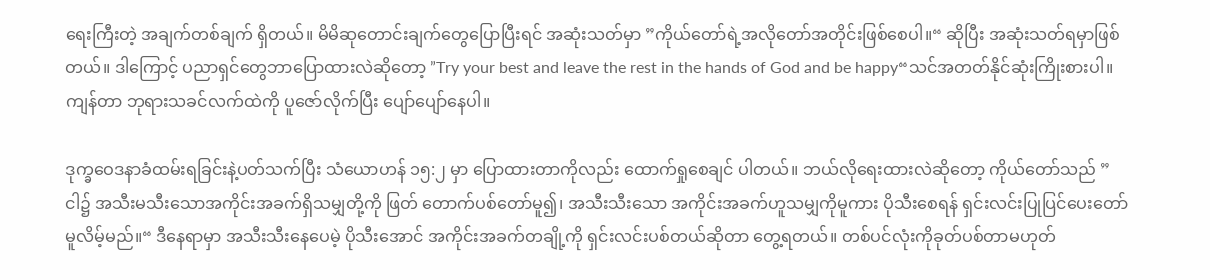ရေးကြီးတဲ့ အချက်တစ်ချက် ရှိတယ်။ မိမိဆုတောင်းချက်တွေပြောပြီးရင် အဆုံးသတ်မှာ ”ကိုယ်တော်ရဲ့အလိုတော်အတိုင်းဖြစ်စေပါ။“ ဆိုပြီး အဆုံးသတ်ရမှာဖြစ်တယ်။ ဒါကြောင့် ပညာရှင်တွေဘာပြောထားလဲဆိုတော့ ”Try your best and leave the rest in the hands of God and be happy“သင်အတတ်နိုင်ဆုံးကြိုးစားပါ။ ကျန်တာ ဘုရားသခင်လက်ထဲကို ပူဇော်လိုက်ပြီး ပျော်ပျော်နေပါ။

ဒုက္ခဝေဒနာခံထမ်းရခြင်းနဲ့ပတ်သက်ပြီး သံယောဟန် ၁၅:၂ မှာ ပြောထားတာကိုလည်း ထောက်ရှုစေချင် ပါတယ်။ ဘယ်လိုရေးထားလဲဆိုတော့ ကိုယ်တော်သည် ”ငါ၌ အသီးမသီးသောအကိုင်းအခက်ရှိသမျှတို့ကို ဖြတ် တောက်ပစ်တော်မူ၍၊ အသီးသီးသော အကိုင်းအခက်ဟူသမျှကိုမူကား ပိုသီးစေရန် ရှင်းလင်းပြုပြင်ပေးတော် မူလိမ့်မည်။“ ဒီနေရာမှာ အသီးသီးနေပေမဲ့ ပိုသီးအောင် အကိုင်းအခက်တချို့ကို ရှင်းလင်းပစ်တယ်ဆိုတာ တွေ့ရတယ်။ တစ်ပင်လုံးကိုခုတ်ပစ်တာမဟုတ်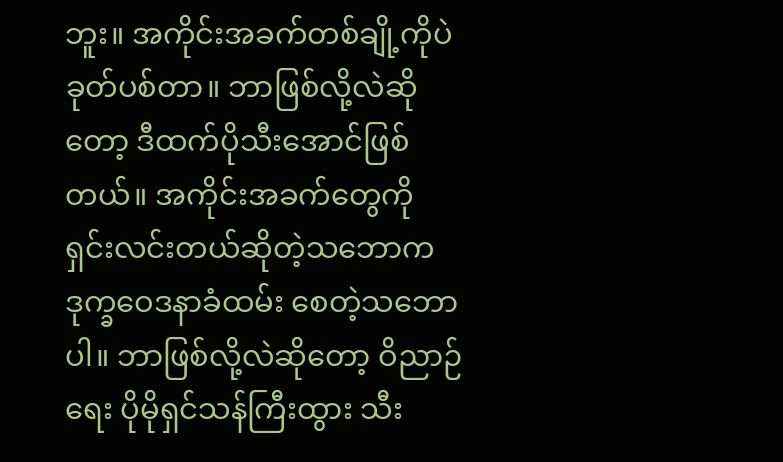ဘူး။ အကိုင်းအခက်တစ်ချို့ကိုပဲခုတ်ပစ်တာ။ ဘာဖြစ်လို့လဲဆို တော့ ဒီထက်ပိုသီးအောင်ဖြစ်တယ်။ အကိုင်းအခက်တွေကို ရှင်းလင်းတယ်ဆိုတဲ့သဘောက ဒုက္ခဝေဒနာခံထမ်း စေတဲ့သဘောပါ။ ဘာဖြစ်လို့လဲဆိုတော့ ဝိညာဉ်ရေး ပိုမိုရှင်သန်ကြီးထွား သီး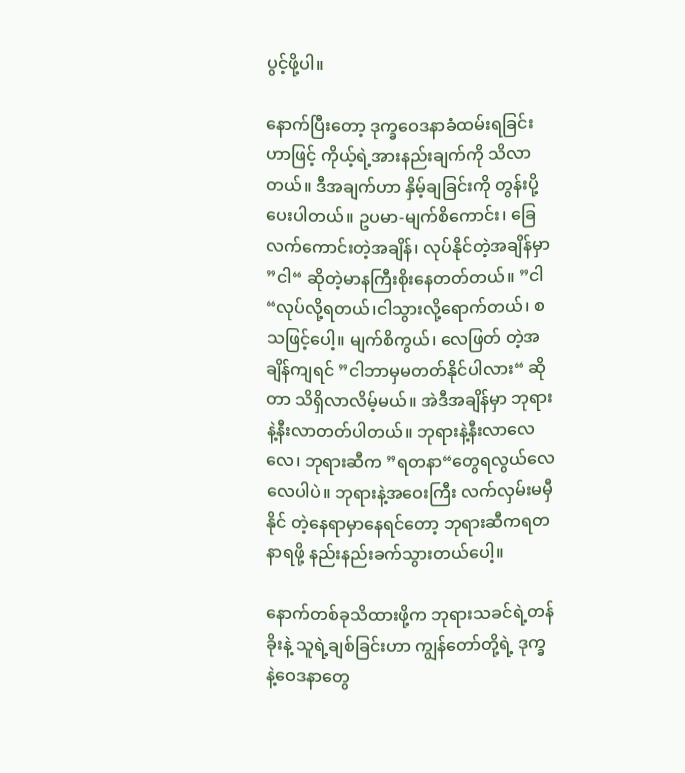ပွင့်ဖို့ပါ။

နောက်ပြီးတော့ ဒုက္ခဝေဒနာခံထမ်းရခြင်းဟာဖြင့် ကိုယ့်ရဲ့အားနည်းချက်ကို သိလာတယ်။ ဒီအချက်ဟာ နှိမ့်ချခြင်းကို တွန်းပို့ပေးပါတယ်။ ဥပမာ-မျက်စိကောင်း၊ ခြေလက်ကောင်းတဲ့အချိန်၊ လုပ်နိုင်တဲ့အချိန်မှာ ”ငါ“ ဆိုတဲ့မာနကြီးစိုးနေတတ်တယ်။ ”ငါ“လုပ်လို့ရတယ်၊ငါသွားလို့ရောက်တယ်၊ စသဖြင့်ပေါ့။ မျက်စိကွယ်၊ လေဖြတ် တဲ့အချိန်ကျရင် ”ငါဘာမှမတတ်နိုင်ပါလား“ ဆိုတာ သိရှိလာလိမ့်မယ်။ အဲဒီအချိန်မှာ ဘုရားနဲ့နီးလာတတ်ပါတယ်။ ဘုရားနဲ့နီးလာလေလေ၊ ဘုရားဆီက ”ရတနာ“တွေရလွယ်လေလေပါပဲ။ ဘုရားနဲ့အဝေးကြီး လက်လှမ်းမမှီနိုင် တဲ့နေရာမှာနေရင်တော့ ဘုရားဆီကရတနာရဖို့ နည်းနည်းခက်သွားတယ်ပေါ့။

နောက်တစ်ခုသိထားဖို့က ဘုရားသခင်ရဲ့တန်ခိုးနဲ့ သူရဲ့ချစ်ခြင်းဟာ ကျွန်တော်တို့ရဲ့ ဒုက္ခနဲ့ဝေဒနာတွေ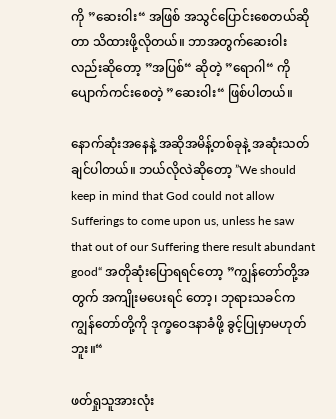ကို ”ဆေးဝါး“ အဖြစ် အသွင်ပြောင်းစေတယ်ဆိုတာ သိထားဖို့လိုတယ်။ ဘာအတွက်ဆေးဝါးလည်းဆိုတော့ ”အပြစ်“ ဆိုတဲ့ ”ရောဂါ“ ကိုပျောက်ကင်းစေတဲ့ ”ဆေးဝါး“ ဖြစ်ပါတယ်။

နောက်ဆုံးအနေနဲ့ အဆိုအမိန့်တစ်ခုနဲ့ အဆုံးသတ်ချင်ပါတယ်။ ဘယ်လိုလဲဆိုတော့ ”We should keep in mind that God could not allow Sufferings to come upon us, unless he saw that out of our Suffering there result abundant good“ အတိုဆုံးပြောရရင်တော့ ”ကျွန်တော်တို့အတွက် အကျိုးမပေးရင် တော့၊ ဘုရားသခင်က ကျွန်တော်တို့ကို ဒုက္ခဝေဒနာခံဖို့ ခွင့်ပြုမှာမဟုတ်ဘူး။“

ဖတ်ရှုသူအားလုံး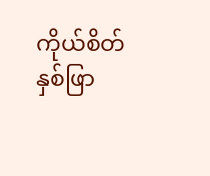ကိုယ်စိတ်နှစ်ဖြာ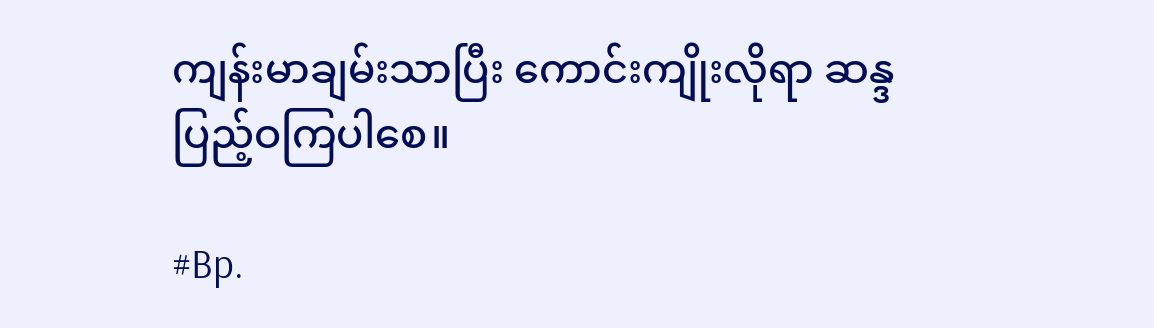ကျန်းမာချမ်းသာပြီး ကောင်းကျိုးလိုရာ ဆန္ဒပြည့်ဝကြပါစေ။

#Bp.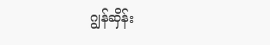ဂျွန်ဆှိန်း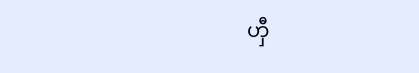ဟှီ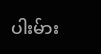ပါးမ်ား